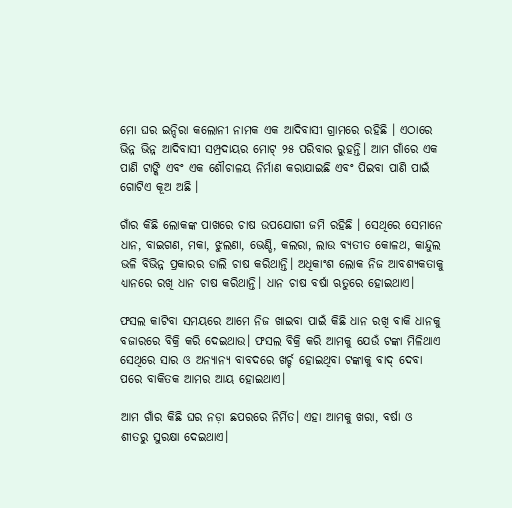ମୋ ଘର ଇନ୍ଦିରା କଲୋନୀ ନାମକ ଏକ ଆଦିବାସୀ ଗ୍ରାମରେ ରହିଛି । ଏଠାରେ ଭିନ୍ନ ଭିନ୍ନ ଆଦିବାସୀ ସମ୍ପ୍ରଦାୟର ମୋଟ୍‌ ୨୫ ପରିବାର ରୁହନ୍ତି। ଆମ ଗାଁରେ ଏକ ପାଣି ଟାଙ୍କି ଏବଂ ଏକ ଶୌଚାଳୟ ନିର୍ମାଣ କରାଯାଇଛି ଏବଂ ପିଇବା ପାଣି ପାଇଁ ଗୋଟିଏ କୂଅ ଅଛି ।

ଗାଁର କିଛି ଲୋକଙ୍କ ପାଖରେ ଚାଷ ଉପଯୋଗୀ ଜମି ରହିଛି । ସେଥିରେ ସେମାନେ ଧାନ, ବାଇଗଣ, ମକା, ଝୁଲଣା, ଭେଣ୍ଡି, କଲରା, ଲାଉ ବ୍ୟତୀତ କୋଳଥ, କାନ୍ଦୁଲ ଭଳି ବିଭିନ୍ନ ପ୍ରକାରର ଡାଲି ଚାଷ କରିଥାନ୍ତି। ଅଧିକାଂଶ ଲୋକ ନିଜ ଆବଶ୍ୟକତାକୁ ଧ୍ୟାନରେ ରଖି ଧାନ ଚାଷ କରିଥାନ୍ତି। ଧାନ ଚାଷ ବର୍ଷା ଋତୁରେ ହୋଇଥାଏ।

ଫସଲ କାଟିବା ସମୟରେ ଆମେ ନିଜ ଖାଇବା ପାଇଁ କିଛି ଧାନ ରଖି ବାକି ଧାନକୁ ବଜାରରେ ବିକ୍ରି କରି ଦେଇଥାଉ। ଫସଲ ବିକ୍ରି କରି ଆମକୁ ଯେଉଁ ଟଙ୍କା ମିଳିଥାଏ ସେଥିରେ ସାର ଓ ଅନ୍ୟାନ୍ୟ ବାବଦରେ ଖର୍ଚ୍ଚ ହୋଇଥିବା ଟଙ୍କାକୁ ବାଦ୍‌ ଦେବା ପରେ ବାକିତକ ଆମର ଆୟ ହୋଇଥାଏ।

ଆମ ଗାଁର କିଛି ଘର ନଡ଼ା ଛପରରେ ନିର୍ମିତ। ଏହା ଆମକୁ ଖରା, ବର୍ଷା ଓ ଶୀତରୁ ସୁରକ୍ଷା ଦେଇଥାଏ।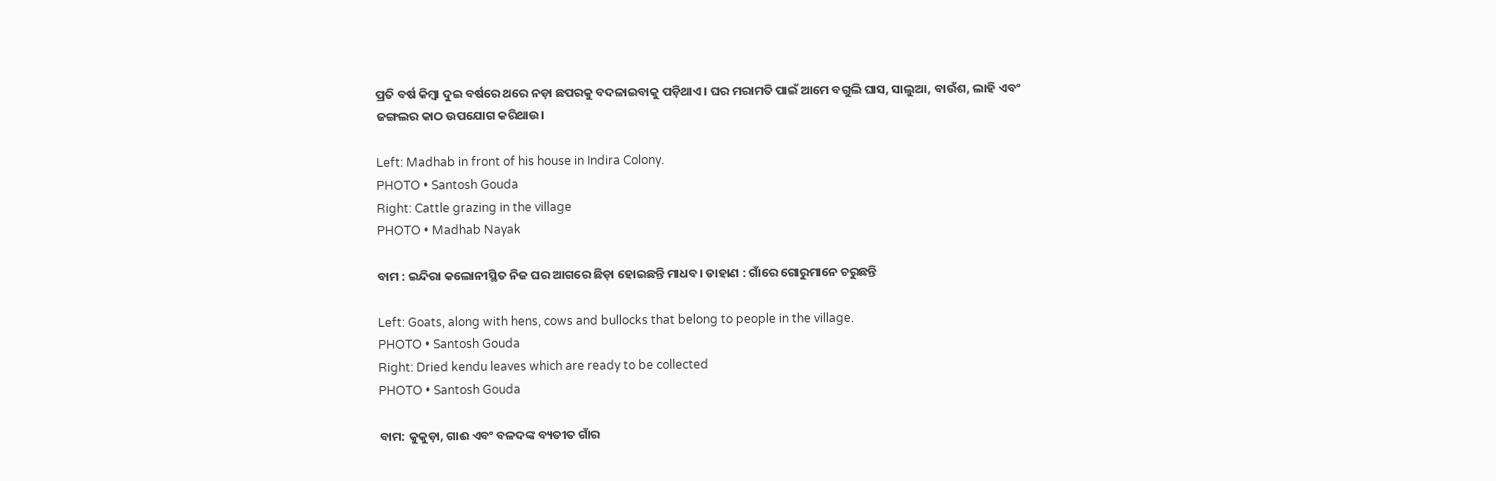ପ୍ରତି ବର୍ଷ କିମ୍ବା ଦୁଇ ବର୍ଷରେ ଥରେ ନଡ଼ା ଛପରକୁ ବଦଳାଇବାକୁ ପଡ଼ିଥାଏ। ଘର ମରାମତି ପାଇଁ ଆମେ ବଗୁଲି ଘାସ, ସାଲୁଆ, ବାଉଁଶ, ଲାହି ଏବଂ ଜଙ୍ଗଲର କାଠ ଉପଯୋଗ କରିଥାଉ।

Left: Madhab in front of his house in Indira Colony.
PHOTO • Santosh Gouda
Right: Cattle grazing in the village
PHOTO • Madhab Nayak

ବାମ : ଇନ୍ଦିରା କଲୋନୀସ୍ଥିତ ନିଜ ଘର ଆଗରେ ଛିଡ଼ା ହୋଇଛନ୍ତି ମାଧବ। ଡାହାଣ : ଗାଁରେ ଗୋରୁମାନେ ଚରୁଛନ୍ତି

Left: Goats, along with hens, cows and bullocks that belong to people in the village.
PHOTO • Santosh Gouda
Right: Dried kendu leaves which are ready to be collected
PHOTO • Santosh Gouda

ବାମ: କୁକୁଡ଼ା, ଗାଈ ଏବଂ ବଳଦଙ୍କ ବ୍ୟତୀତ ଗାଁର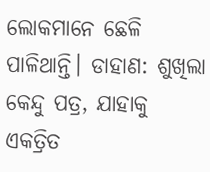ଲୋକମାନେ ଛେଳି ପାଳିଥାନ୍ତି। ଡାହାଣ: ଶୁଖିଲା କେନ୍ଦୁ ପତ୍ର, ଯାହାକୁ ଏକତ୍ରିତ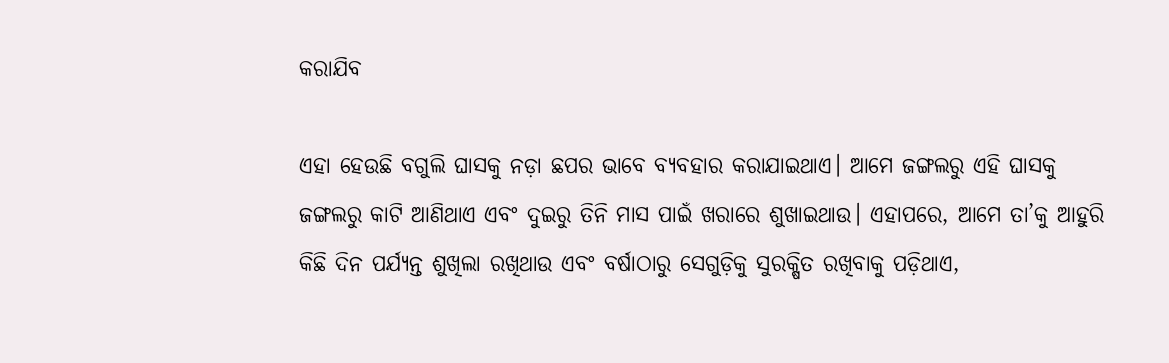କରାଯିବ

ଏହା ହେଉଛି ବଗୁଲି ଘାସକୁ ନଡ଼ା ଛପର ଭାବେ ବ୍ୟବହାର କରାଯାଇଥାଏ। ଆମେ ଜଙ୍ଗଲରୁ ଏହି ଘାସକୁ ଜଙ୍ଗଲରୁ କାଟି ଆଣିଥାଏ ଏବଂ ଦୁଇରୁ ତିନି ମାସ ପାଇଁ ଖରାରେ ଶୁଖାଇଥାଉ। ଏହାପରେ, ଆମେ ତା’କୁ ଆହୁରି କିଛି ଦିନ ପର୍ଯ୍ୟନ୍ତ ଶୁଖିଲା ରଖିଥାଉ ଏବଂ ବର୍ଷାଠାରୁ ସେଗୁଡ଼ିକୁ ସୁରକ୍ଷିତ ରଖିବାକୁ ପଡ଼ିଥାଏ,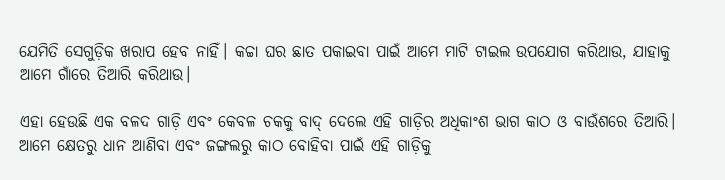ଯେମିତି ସେଗୁଡ଼ିକ ଖରାପ ହେବ ନାହିଁ। କଚ୍ଚା ଘର ଛାତ ପକାଇବା ପାଇଁ ଆମେ ମାଟି ଟାଇଲ ଉପଯୋଗ କରିଥାଉ, ଯାହାକୁ ଆମେ ଗାଁରେ ତିଆରି କରିଥାଉ।

ଏହା ହେଉଛି ଏକ ବଳଦ ଗାଡ଼ି ଏବଂ କେବଳ ଚକକୁ ବାଦ୍‌ ଦେଲେ ଏହି ଗାଡ଼ିର ଅଧିକାଂଶ ଭାଗ କାଠ ଓ ବାଉଁଶରେ ତିଆରି। ଆମେ କ୍ଷେତରୁ ଧାନ ଆଣିବା ଏବଂ ଜଙ୍ଗଲରୁ କାଠ ବୋହିବା ପାଇଁ ଏହି ଗାଡ଼ିକୁ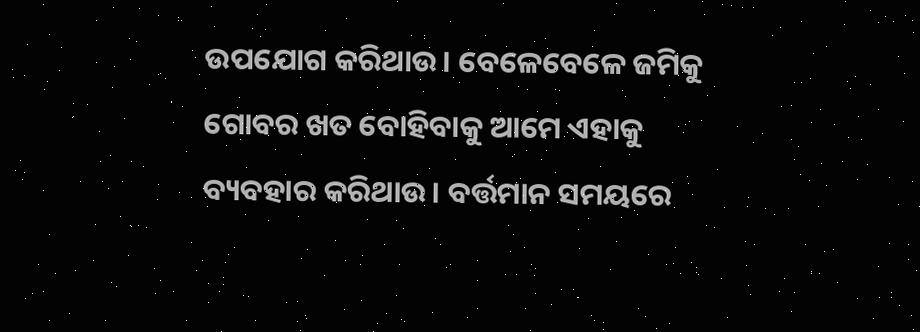ଉପଯୋଗ କରିଥାଉ। ବେଳେବେଳେ ଜମିକୁ ଗୋବର ଖତ ବୋହିବାକୁ ଆମେ ଏହାକୁ ବ୍ୟବହାର କରିଥାଉ। ବର୍ତ୍ତମାନ ସମୟରେ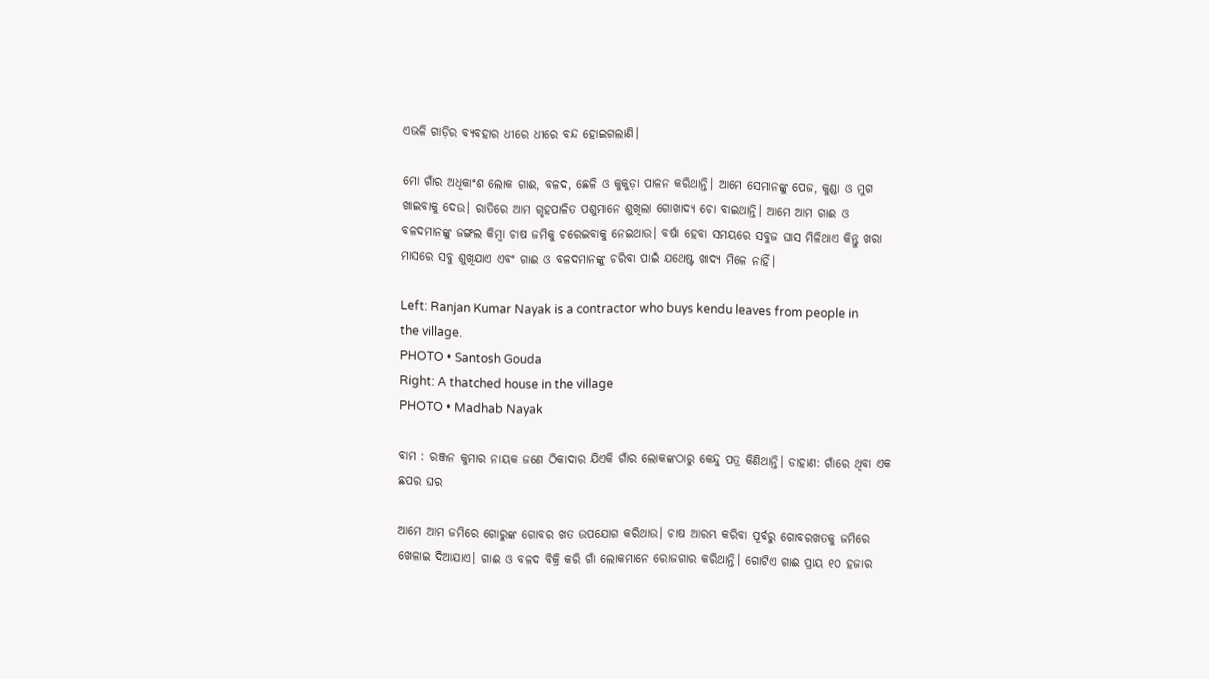ଏଭଳି ଗାଡ଼ିର ବ୍ୟବହାର ଧୀରେ ଧୀରେ ବନ୍ଦ ହୋଇଗଲାଣି।

ମୋ ଗାଁର ଅଧିକାଂଶ ଲୋକ ଗାଈ, ବଳଦ, ଛେଳି ଓ କୁକୁଡ଼ା ପାଳନ କରିଥାନ୍ତି। ଆମେ ସେମାନଙ୍କୁ ପେଜ, କୁଣ୍ଡା ଓ ମୁଗ ଖାଇବାକୁ ଦେଉ। ରାତିରେ ଆମ ଗୃହପାଳିତ ପଶୁମାନେ ଶୁଖିଲା ଗୋଖାଦ୍ୟ ଚୋ ବାଇଥାନ୍ତି। ଆମେ ଆମ ଗାଈ ଓ ବଳଦମାନଙ୍କୁ ଜଙ୍ଗଲ କିମ୍ବା ଚାଷ ଜମିକୁ ଚରେଇବାକୁ ନେଇଥାଉ। ବର୍ଷା ହେବା ସମୟରେ ସବୁଜ ଘାସ ମିଳିଥାଏ କିନ୍ତୁ ଖରା ମାସରେ ସବୁ ଶୁଖିଯାଏ ଏବଂ ଗାଈ ଓ ବଳଦମାନଙ୍କୁ ଚରିବା ପାଇଁ ଯଥେଷ୍ଟ ଖାଦ୍ୟ ମିଳେ ନାହିଁ।

Left: Ranjan Kumar Nayak is a contractor who buys kendu leaves from people in the village.
PHOTO • Santosh Gouda
Right: A thatched house in the village
PHOTO • Madhab Nayak

ବାମ : ରଞ୍ଜନ କୁମାର ନାୟକ ଜଣେ ଠିକାଦାର ଯିଏକି ଗାଁର ଲୋକଙ୍କଠାରୁ କେନ୍ଦୁ ପତ୍ର କିଣିଥାନ୍ତି। ଡାହାଣ: ଗାଁରେ ଥିବା ଏକ ଛପର ଘର

ଆମେ ଆମ ଜମିରେ ଗୋରୁଙ୍କ ଗୋବର ଖତ ଉପଯୋଗ କରିଥାଉ। ଚାଷ ଆରମ୍ଭ କରିବା ପୂର୍ବରୁ ଗୋବରଖତକୁ ଜମିରେ ଖେଳାଇ ଦିଆଯାଏ। ଗାଈ ଓ ବଳଦ ବିକ୍ରି କରି ଗାଁ ଲୋକମାନେ ରୋଜଗାର କରିଥାନ୍ତି। ଗୋଟିଏ ଗାଈ ପ୍ରାୟ ୧୦ ହଜାର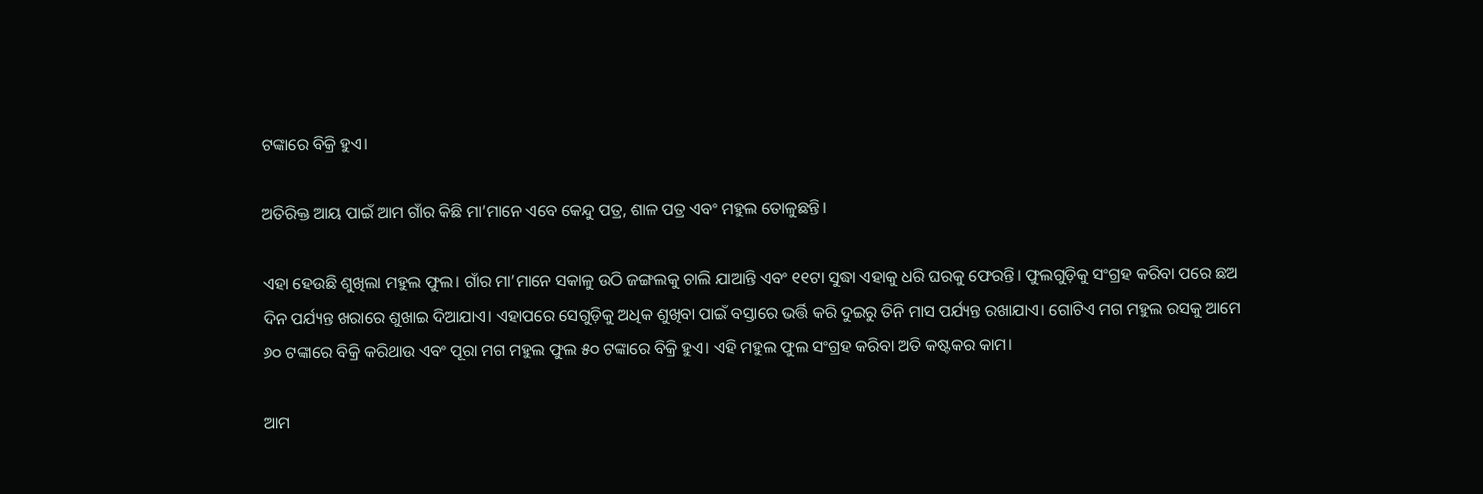ଟଙ୍କାରେ ବିକ୍ରି ହୁଏ।

ଅତିରିକ୍ତ ଆୟ ପାଇଁ ଆମ ଗାଁର କିଛି ମା’ମାନେ ଏବେ କେନ୍ଦୁ ପତ୍ର, ଶାଳ ପତ୍ର ଏବଂ ମହୁଲ ତୋଳୁଛନ୍ତି।

ଏହା ହେଉଛି ଶୁଖିଲା ମହୁଲ ଫୁଲ। ଗାଁର ମା’ମାନେ ସକାଳୁ ଉଠି ଜଙ୍ଗଲକୁ ଚାଲି ଯାଆନ୍ତି ଏବଂ ୧୧ଟା ସୁଦ୍ଧା ଏହାକୁ ଧରି ଘରକୁ ଫେରନ୍ତି। ଫୁଲଗୁଡ଼ିକୁ ସଂଗ୍ରହ କରିବା ପରେ ଛଅ ଦିନ ପର୍ଯ୍ୟନ୍ତ ଖରାରେ ଶୁଖାଇ ଦିଆଯାଏ। ଏହାପରେ ସେଗୁଡ଼ିକୁ ଅଧିକ ଶୁଖିବା ପାଇଁ ବସ୍ତାରେ ଭର୍ତ୍ତି କରି ଦୁଇରୁ ତିନି ମାସ ପର୍ଯ୍ୟନ୍ତ ରଖାଯାଏ। ଗୋଟିଏ ମଗ ମହୁଲ ରସକୁ ଆମେ ୬୦ ଟଙ୍କାରେ ବିକ୍ରି କରିଥାଉ ଏବଂ ପୂରା ମଗ ମହୁଲ ଫୁଲ ୫୦ ଟଙ୍କାରେ ବିକ୍ରି ହୁଏ। ଏହି ମହୁଲ ଫୁଲ ସଂଗ୍ରହ କରିବା ଅତି କଷ୍ଟକର କାମ।

ଆମ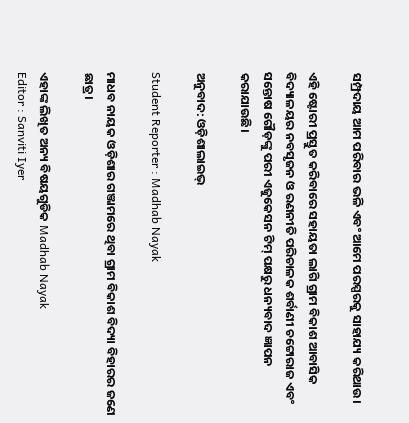ସମ୍ପ୍ରଦାୟ ଆମ ପରିବାର ଭଳି ଏବଂ ଆମେ ପରସ୍ପରକୁ ସାହାଯ୍ୟ କରିଥାଉ।

ଏହି ଷ୍ଟୋରୀ ପ୍ରସ୍ତୁତ କରିବାରେ ସହାୟତା ଲାଗି ଗ୍ରାମ ବିକାଶ ଆବାସିକ ବିଦ୍ୟାଳୟର ନବସୃଜନ ଓ ରଣନୀତି ପରିଚାଳକ ଶର୍ବାଣୀ ଚଟ୍ଟୋରାଜ ଏବଂ ସନ୍ତୋଷ ଗୌଡ଼ଙ୍କୁ ପରୀ ଏଜୁକେସନ ଟିମ୍‌ ପକ୍ଷରୁ ଧନ୍ୟବାଦ ଜ୍ଞାପନ କରାଯାଉଛି।

ଅନୁବାଦ: ଓଡ଼ିଶାଲାଇଭ୍‍

Student Reporter : Madhab Nayak

ମାଧବ ନାୟକ ଓଡ଼ିଶାର ଗଞ୍ଜାମରେ ଥିବା ଗ୍ରାମ ବିକାଶ ବିଦ୍ୟା ବିହାରର ଜଣେ ଛାତ୍ର।

ଏହାଙ୍କ ଲିଖିତ ଅନ୍ୟ ବିଷୟଗୁଡିକ Madhab Nayak
Editor : Sanviti Iyer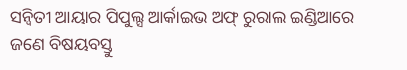ସନ୍ୱିତୀ ଆୟାର ପିପୁଲ୍ସ ଆର୍କାଇଭ ଅଫ୍‌ ରୁରାଲ ଇଣ୍ଡିଆରେ ଜଣେ ବିଷୟବସ୍ତୁ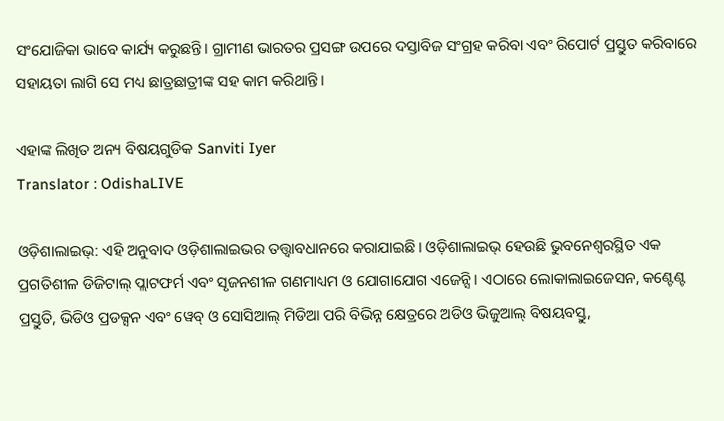ସଂଯୋଜିକା ଭାବେ କାର୍ଯ୍ୟ କରୁଛନ୍ତି। ଗ୍ରାମୀଣ ଭାରତର ପ୍ରସଙ୍ଗ ଉପରେ ଦସ୍ତାବିଜ ସଂଗ୍ରହ କରିବା ଏବଂ ରିପୋର୍ଟ ପ୍ରସ୍ତୁତ କରିବାରେ ସହାୟତା ଲାଗି ସେ ମଧ୍ୟ ଛାତ୍ରଛାତ୍ରୀଙ୍କ ସହ କାମ କରିଥାନ୍ତି।

ଏହାଙ୍କ ଲିଖିତ ଅନ୍ୟ ବିଷୟଗୁଡିକ Sanviti Iyer
Translator : OdishaLIVE

ଓଡ଼ିଶାଲାଇଭ୍: ଏହି ଅନୁବାଦ ଓଡ଼ିଶାଲାଇଭର ତତ୍ତ୍ୱାବଧାନରେ କରାଯାଇଛି। ଓଡ଼ିଶାଲାଇଭ୍ ହେଉଛି ଭୁବନେଶ୍ୱରସ୍ଥିତ ଏକ ପ୍ରଗତିଶୀଳ ଡିଜିଟାଲ୍ ପ୍ଲାଟଫର୍ମ ଏବଂ ସୃଜନଶୀଳ ଗଣମାଧ୍ୟମ ଓ ଯୋଗାଯୋଗ ଏଜେନ୍ସି। ଏଠାରେ ଲୋକାଲାଇଜେସନ, କଣ୍ଟେଣ୍ଟ ପ୍ରସ୍ତୁତି, ଭିଡିଓ ପ୍ରଡକ୍ସନ ଏବଂ ୱେବ୍ ଓ ସୋସିଆଲ୍ ମିଡିଆ ପରି ବିଭିନ୍ନ କ୍ଷେତ୍ରରେ ଅଡିଓ ଭିଜୁଆଲ୍‌ ବିଷୟବସ୍ତୁ,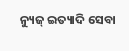ନ୍ୟୁଜ୍ ଇତ୍ୟାଦି ସେବା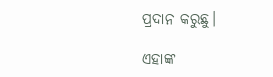ପ୍ରଦାନ କରୁଛୁ।

ଏହାଙ୍କ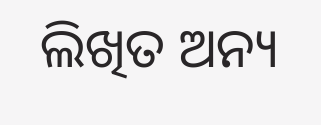ଲିଖିତ ଅନ୍ୟ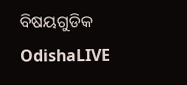ବିଷୟଗୁଡିକ OdishaLIVE